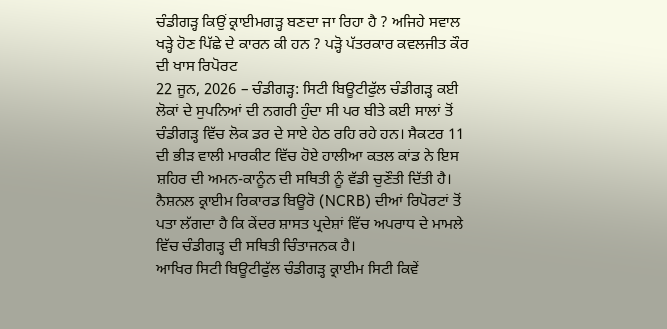ਚੰਡੀਗੜ੍ਹ ਕਿਉਂ ਕ੍ਰਾਈਮਗੜ੍ਹ ਬਣਦਾ ਜਾ ਰਿਹਾ ਹੈ ? ਅਜਿਹੇ ਸਵਾਲ ਖੜ੍ਹੇ ਹੋਣ ਪਿੱਛੇ ਦੇ ਕਾਰਨ ਕੀ ਹਨ ? ਪੜ੍ਹੋ ਪੱਤਰਕਾਰ ਕਵਲਜੀਤ ਕੌਰ ਦੀ ਖਾਸ ਰਿਪੋਰਟ
22 ਜੂਨ, 2026 – ਚੰਡੀਗੜ੍ਹ: ਸਿਟੀ ਬਿਊਟੀਫੁੱਲ ਚੰਡੀਗੜ੍ਹ ਕਈ ਲੋਕਾਂ ਦੇ ਸੁਪਨਿਆਂ ਦੀ ਨਗਰੀ ਹੁੰਦਾ ਸੀ ਪਰ ਬੀਤੇ ਕਈ ਸਾਲਾਂ ਤੋਂ ਚੰਡੀਗੜ੍ਹ ਵਿੱਚ ਲੋਕ ਡਰ ਦੇ ਸਾਏ ਹੇਠ ਰਹਿ ਰਹੇ ਹਨ। ਸੈਕਟਰ 11 ਦੀ ਭੀੜ ਵਾਲੀ ਮਾਰਕੀਟ ਵਿੱਚ ਹੋਏ ਹਾਲੀਆ ਕਤਲ ਕਾਂਡ ਨੇ ਇਸ ਸ਼ਹਿਰ ਦੀ ਅਮਨ-ਕਾਨੂੰਨ ਦੀ ਸਥਿਤੀ ਨੂੰ ਵੱਡੀ ਚੁਣੌਤੀ ਦਿੱਤੀ ਹੈ। ਨੈਸ਼ਨਲ ਕ੍ਰਾਈਮ ਰਿਕਾਰਡ ਬਿਊਰੋ (NCRB) ਦੀਆਂ ਰਿਪੋਰਟਾਂ ਤੋਂ ਪਤਾ ਲੱਗਦਾ ਹੈ ਕਿ ਕੇਂਦਰ ਸ਼ਾਸਤ ਪ੍ਰਦੇਸ਼ਾਂ ਵਿੱਚ ਅਪਰਾਧ ਦੇ ਮਾਮਲੇ ਵਿੱਚ ਚੰਡੀਗੜ੍ਹ ਦੀ ਸਥਿਤੀ ਚਿੰਤਾਜਨਕ ਹੈ।
ਆਖਿਰ ਸਿਟੀ ਬਿਊਟੀਫੁੱਲ ਚੰਡੀਗੜ੍ਹ ਕ੍ਰਾਈਮ ਸਿਟੀ ਕਿਵੇਂ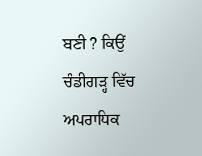ਬਣੀ ? ਕਿਉਂ ਚੰਡੀਗੜ੍ਹ ਵਿੱਚ ਅਪਰਾਧਿਕ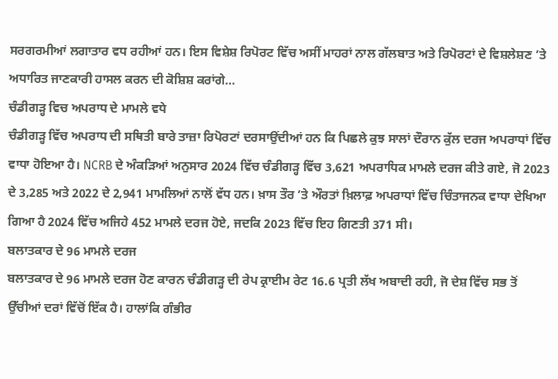ਸਰਗਰਮੀਆਂ ਲਗਾਤਾਰ ਵਧ ਰਹੀਆਂ ਹਨ। ਇਸ ਵਿਸ਼ੇਸ਼ ਰਿਪੋਰਟ ਵਿੱਚ ਅਸੀਂ ਮਾਹਰਾਂ ਨਾਲ ਗੱਲਬਾਤ ਅਤੇ ਰਿਪੋਰਟਾਂ ਦੇ ਵਿਸ਼ਲੇਸ਼ਣ ’ਤੇ ਅਧਾਰਿਤ ਜਾਣਕਾਰੀ ਹਾਸਲ ਕਰਨ ਦੀ ਕੋਸ਼ਿਸ਼ ਕਰਾਂਗੇ…
ਚੰਡੀਗੜ੍ਹ ਵਿਚ ਅਪਰਾਧ ਦੇ ਮਾਮਲੇ ਵਧੇ
ਚੰਡੀਗੜ੍ਹ ਵਿੱਚ ਅਪਰਾਧ ਦੀ ਸਥਿਤੀ ਬਾਰੇ ਤਾਜ਼ਾ ਰਿਪੋਰਟਾਂ ਦਰਸਾਉਂਦੀਆਂ ਹਨ ਕਿ ਪਿਛਲੇ ਕੁਝ ਸਾਲਾਂ ਦੌਰਾਨ ਕੁੱਲ ਦਰਜ ਅਪਰਾਧਾਂ ਵਿੱਚ ਵਾਧਾ ਹੋਇਆ ਹੈ। NCRB ਦੇ ਅੰਕੜਿਆਂ ਅਨੁਸਾਰ 2024 ਵਿੱਚ ਚੰਡੀਗੜ੍ਹ ਵਿੱਚ 3,621 ਅਪਰਾਧਿਕ ਮਾਮਲੇ ਦਰਜ ਕੀਤੇ ਗਏ, ਜੋ 2023 ਦੇ 3,285 ਅਤੇ 2022 ਦੇ 2,941 ਮਾਮਲਿਆਂ ਨਾਲੋਂ ਵੱਧ ਹਨ। ਖ਼ਾਸ ਤੌਰ ’ਤੇ ਔਰਤਾਂ ਖ਼ਿਲਾਫ਼ ਅਪਰਾਧਾਂ ਵਿੱਚ ਚਿੰਤਾਜਨਕ ਵਾਧਾ ਦੇਖਿਆ ਗਿਆ ਹੈ 2024 ਵਿੱਚ ਅਜਿਹੇ 452 ਮਾਮਲੇ ਦਰਜ ਹੋਏ, ਜਦਕਿ 2023 ਵਿੱਚ ਇਹ ਗਿਣਤੀ 371 ਸੀ।
ਬਲਾਤਕਾਰ ਦੇ 96 ਮਾਮਲੇ ਦਰਜ
ਬਲਾਤਕਾਰ ਦੇ 96 ਮਾਮਲੇ ਦਰਜ ਹੋਣ ਕਾਰਨ ਚੰਡੀਗੜ੍ਹ ਦੀ ਰੇਪ ਕ੍ਰਾਈਮ ਰੇਟ 16.6 ਪ੍ਰਤੀ ਲੱਖ ਅਬਾਦੀ ਰਹੀ, ਜੋ ਦੇਸ਼ ਵਿੱਚ ਸਭ ਤੋਂ ਉੱਚੀਆਂ ਦਰਾਂ ਵਿੱਚੋਂ ਇੱਕ ਹੈ। ਹਾਲਾਂਕਿ ਗੰਭੀਰ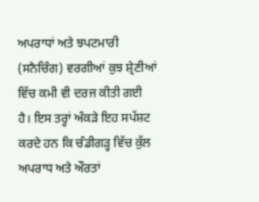ਅਪਰਾਧਾਂ ਅਤੇ ਝਪਟਮਾਰੀ (ਸਨੈਚਿੰਗ) ਵਰਗੀਆਂ ਕੁਝ ਸ਼੍ਰੇਣੀਆਂ ਵਿੱਚ ਕਮੀ ਵੀ ਦਰਜ ਕੀਤੀ ਗਈ ਹੈ। ਇਸ ਤਰ੍ਹਾਂ ਅੰਕੜੇ ਇਹ ਸਪੱਸ਼ਟ ਕਰਦੇ ਹਨ ਕਿ ਚੰਡੀਗੜ੍ਹ ਵਿੱਚ ਕੁੱਲ ਅਪਰਾਧ ਅਤੇ ਔਰਤਾਂ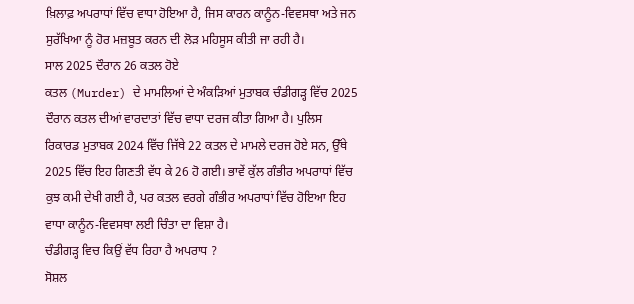ਖ਼ਿਲਾਫ਼ ਅਪਰਾਧਾਂ ਵਿੱਚ ਵਾਧਾ ਹੋਇਆ ਹੈ, ਜਿਸ ਕਾਰਨ ਕਾਨੂੰਨ-ਵਿਵਸਥਾ ਅਤੇ ਜਨ ਸੁਰੱਖਿਆ ਨੂੰ ਹੋਰ ਮਜ਼ਬੂਤ ਕਰਨ ਦੀ ਲੋੜ ਮਹਿਸੂਸ ਕੀਤੀ ਜਾ ਰਹੀ ਹੈ।
ਸਾਲ 2025 ਦੌਰਾਨ 26 ਕਤਲ ਹੋਏ
ਕਤਲ (Murder) ਦੇ ਮਾਮਲਿਆਂ ਦੇ ਅੰਕੜਿਆਂ ਮੁਤਾਬਕ ਚੰਡੀਗੜ੍ਹ ਵਿੱਚ 2025 ਦੌਰਾਨ ਕਤਲ ਦੀਆਂ ਵਾਰਦਾਤਾਂ ਵਿੱਚ ਵਾਧਾ ਦਰਜ ਕੀਤਾ ਗਿਆ ਹੈ। ਪੁਲਿਸ ਰਿਕਾਰਡ ਮੁਤਾਬਕ 2024 ਵਿੱਚ ਜਿੱਥੇ 22 ਕਤਲ ਦੇ ਮਾਮਲੇ ਦਰਜ ਹੋਏ ਸਨ, ਉੱਥੇ 2025 ਵਿੱਚ ਇਹ ਗਿਣਤੀ ਵੱਧ ਕੇ 26 ਹੋ ਗਈ। ਭਾਵੇਂ ਕੁੱਲ ਗੰਭੀਰ ਅਪਰਾਧਾਂ ਵਿੱਚ ਕੁਝ ਕਮੀ ਦੇਖੀ ਗਈ ਹੈ, ਪਰ ਕਤਲ ਵਰਗੇ ਗੰਭੀਰ ਅਪਰਾਧਾਂ ਵਿੱਚ ਹੋਇਆ ਇਹ ਵਾਧਾ ਕਾਨੂੰਨ-ਵਿਵਸਥਾ ਲਈ ਚਿੰਤਾ ਦਾ ਵਿਸ਼ਾ ਹੈ।
ਚੰਡੀਗੜ੍ਹ ਵਿਚ ਕਿਉਂ ਵੱਧ ਰਿਹਾ ਹੈ ਅਪਰਾਧ ?
ਸੋਸ਼ਲ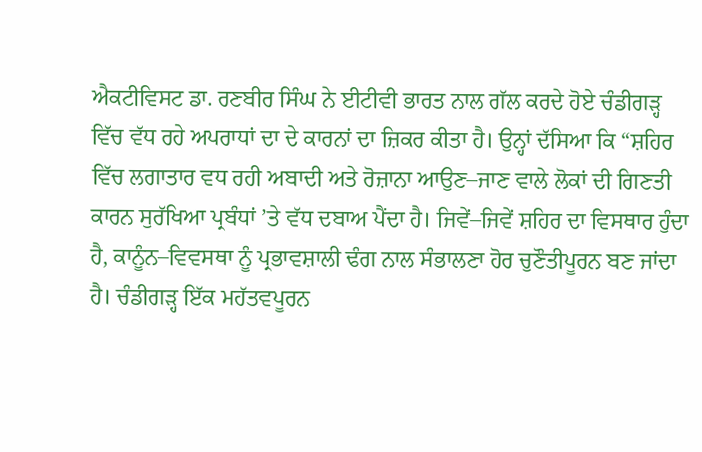ਐਕਟੀਵਿਸਟ ਡਾ. ਰਣਬੀਰ ਸਿੰਘ ਨੇ ਈਟੀਵੀ ਭਾਰਤ ਨਾਲ ਗੱਲ ਕਰਦੇ ਹੋਏ ਚੰਡੀਗੜ੍ਹ ਵਿੱਚ ਵੱਧ ਰਹੇ ਅਪਰਾਧਾਂ ਦਾ ਦੇ ਕਾਰਨਾਂ ਦਾ ਜ਼ਿਕਰ ਕੀਤਾ ਹੈ। ਉਨ੍ਹਾਂ ਦੱਸਿਆ ਕਿ “ਸ਼ਹਿਰ ਵਿੱਚ ਲਗਾਤਾਰ ਵਧ ਰਹੀ ਅਬਾਦੀ ਅਤੇ ਰੋਜ਼ਾਨਾ ਆਉਣ–ਜਾਣ ਵਾਲੇ ਲੋਕਾਂ ਦੀ ਗਿਣਤੀ ਕਾਰਨ ਸੁਰੱਖਿਆ ਪ੍ਰਬੰਧਾਂ ’ਤੇ ਵੱਧ ਦਬਾਅ ਪੈਂਦਾ ਹੈ। ਜਿਵੇਂ–ਜਿਵੇਂ ਸ਼ਹਿਰ ਦਾ ਵਿਸਥਾਰ ਹੁੰਦਾ ਹੈ, ਕਾਨੂੰਨ–ਵਿਵਸਥਾ ਨੂੰ ਪ੍ਰਭਾਵਸ਼ਾਲੀ ਢੰਗ ਨਾਲ ਸੰਭਾਲਣਾ ਹੋਰ ਚੁਣੌਤੀਪੂਰਨ ਬਣ ਜਾਂਦਾ ਹੈ। ਚੰਡੀਗੜ੍ਹ ਇੱਕ ਮਹੱਤਵਪੂਰਨ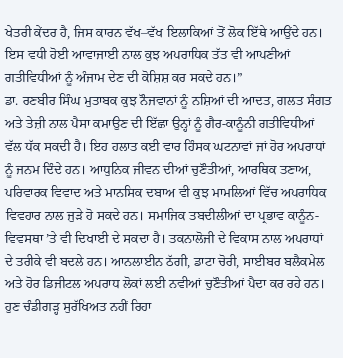ਖੇਤਰੀ ਕੇਂਦਰ ਹੈ, ਜਿਸ ਕਾਰਨ ਵੱਖ–ਵੱਖ ਇਲਾਕਿਆਂ ਤੋਂ ਲੋਕ ਇੱਥੇ ਆਉਂਦੇ ਹਨ। ਇਸ ਵਧੀ ਹੋਈ ਆਵਾਜਾਈ ਨਾਲ ਕੁਝ ਅਪਰਾਧਿਕ ਤੱਤ ਵੀ ਆਪਣੀਆਂ ਗਤੀਵਿਧੀਆਂ ਨੂੰ ਅੰਜਾਮ ਦੇਣ ਦੀ ਕੋਸ਼ਿਸ਼ ਕਰ ਸਕਦੇ ਹਨ।”
ਡਾ. ਰਣਬੀਰ ਸਿੰਘ ਮੁਤਾਬਕ ਕੁਝ ਨੌਜਵਾਨਾਂ ਨੂੰ ਨਸ਼ਿਆਂ ਦੀ ਆਦਤ, ਗਲਤ ਸੰਗਤ ਅਤੇ ਤੇਜ਼ੀ ਨਾਲ ਪੈਸਾ ਕਮਾਉਣ ਦੀ ਇੱਛਾ ਉਨ੍ਹਾਂ ਨੂੰ ਗੈਰ-ਕਾਨੂੰਨੀ ਗਤੀਵਿਧੀਆਂ ਵੱਲ ਧੱਕ ਸਕਦੀ ਹੈ। ਇਹ ਹਲਾਤ ਕਈ ਵਾਰ ਹਿੰਸਕ ਘਟਨਾਵਾਂ ਜਾਂ ਹੋਰ ਅਪਰਾਧਾਂ ਨੂੰ ਜਨਮ ਦਿੰਦੇ ਹਨ। ਆਧੁਨਿਕ ਜੀਵਨ ਦੀਆਂ ਚੁਣੌਤੀਆਂ, ਆਰਥਿਕ ਤਣਾਅ, ਪਰਿਵਾਰਕ ਵਿਵਾਦ ਅਤੇ ਮਾਨਸਿਕ ਦਬਾਅ ਵੀ ਕੁਝ ਮਾਮਲਿਆਂ ਵਿੱਚ ਅਪਰਾਧਿਕ ਵਿਵਹਾਰ ਨਾਲ ਜੁੜੇ ਹੋ ਸਕਦੇ ਹਨ। ਸਮਾਜਿਕ ਤਬਦੀਲੀਆਂ ਦਾ ਪ੍ਰਭਾਵ ਕਾਨੂੰਨ-ਵਿਵਸਥਾ ’ਤੇ ਵੀ ਦਿਖਾਈ ਦੇ ਸਕਦਾ ਹੈ। ਤਕਨਾਲੋਜੀ ਦੇ ਵਿਕਾਸ ਨਾਲ ਅਪਰਾਧਾਂ ਦੇ ਤਰੀਕੇ ਵੀ ਬਦਲੇ ਹਨ। ਆਨਲਾਈਨ ਠੱਗੀ, ਡਾਟਾ ਚੋਰੀ, ਸਾਈਬਰ ਬਲੈਕਮੇਲ ਅਤੇ ਹੋਰ ਡਿਜੀਟਲ ਅਪਰਾਧ ਲੋਕਾਂ ਲਈ ਨਵੀਆਂ ਚੁਣੌਤੀਆਂ ਪੈਦਾ ਕਰ ਰਹੇ ਹਨ।
ਹੁਣ ਚੰਡੀਗੜ੍ਹ ਸੁਰੱਖਿਅਤ ਨਹੀਂ ਰਿਹਾ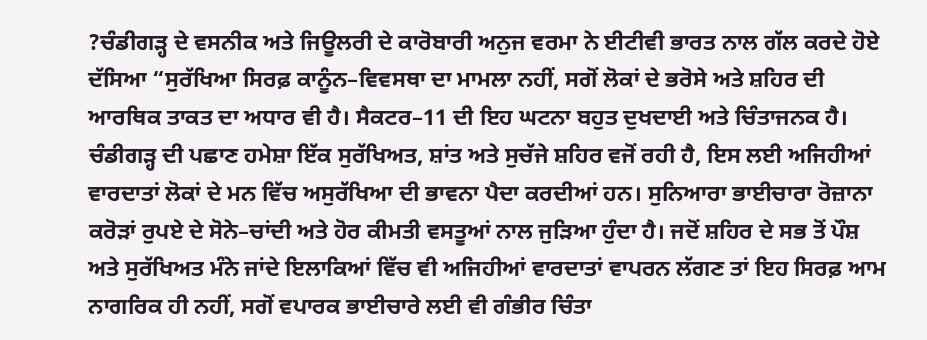?ਚੰਡੀਗੜ੍ਹ ਦੇ ਵਸਨੀਕ ਅਤੇ ਜਿਊਲਰੀ ਦੇ ਕਾਰੋਬਾਰੀ ਅਨੁਜ ਵਰਮਾ ਨੇ ਈਟੀਵੀ ਭਾਰਤ ਨਾਲ ਗੱਲ ਕਰਦੇ ਹੋਏ ਦੱਸਿਆ “ਸੁਰੱਖਿਆ ਸਿਰਫ਼ ਕਾਨੂੰਨ–ਵਿਵਸਥਾ ਦਾ ਮਾਮਲਾ ਨਹੀਂ, ਸਗੋਂ ਲੋਕਾਂ ਦੇ ਭਰੋਸੇ ਅਤੇ ਸ਼ਹਿਰ ਦੀ ਆਰਥਿਕ ਤਾਕਤ ਦਾ ਅਧਾਰ ਵੀ ਹੈ। ਸੈਕਟਰ–11 ਦੀ ਇਹ ਘਟਨਾ ਬਹੁਤ ਦੁਖਦਾਈ ਅਤੇ ਚਿੰਤਾਜਨਕ ਹੈ। ਚੰਡੀਗੜ੍ਹ ਦੀ ਪਛਾਣ ਹਮੇਸ਼ਾ ਇੱਕ ਸੁਰੱਖਿਅਤ, ਸ਼ਾਂਤ ਅਤੇ ਸੁਚੱਜੇ ਸ਼ਹਿਰ ਵਜੋਂ ਰਹੀ ਹੈ, ਇਸ ਲਈ ਅਜਿਹੀਆਂ ਵਾਰਦਾਤਾਂ ਲੋਕਾਂ ਦੇ ਮਨ ਵਿੱਚ ਅਸੁਰੱਖਿਆ ਦੀ ਭਾਵਨਾ ਪੈਦਾ ਕਰਦੀਆਂ ਹਨ। ਸੁਨਿਆਰਾ ਭਾਈਚਾਰਾ ਰੋਜ਼ਾਨਾ ਕਰੋੜਾਂ ਰੁਪਏ ਦੇ ਸੋਨੇ–ਚਾਂਦੀ ਅਤੇ ਹੋਰ ਕੀਮਤੀ ਵਸਤੂਆਂ ਨਾਲ ਜੁੜਿਆ ਹੁੰਦਾ ਹੈ। ਜਦੋਂ ਸ਼ਹਿਰ ਦੇ ਸਭ ਤੋਂ ਪੌਸ਼ ਅਤੇ ਸੁਰੱਖਿਅਤ ਮੰਨੇ ਜਾਂਦੇ ਇਲਾਕਿਆਂ ਵਿੱਚ ਵੀ ਅਜਿਹੀਆਂ ਵਾਰਦਾਤਾਂ ਵਾਪਰਨ ਲੱਗਣ ਤਾਂ ਇਹ ਸਿਰਫ਼ ਆਮ ਨਾਗਰਿਕ ਹੀ ਨਹੀਂ, ਸਗੋਂ ਵਪਾਰਕ ਭਾਈਚਾਰੇ ਲਈ ਵੀ ਗੰਭੀਰ ਚਿੰਤਾ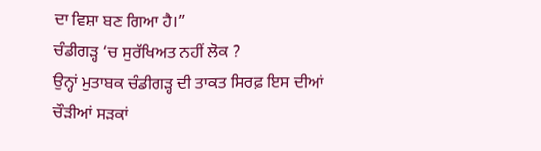ਦਾ ਵਿਸ਼ਾ ਬਣ ਗਿਆ ਹੈ।”
ਚੰਡੀਗੜ੍ਹ ‘ਚ ਸੁਰੱਖਿਅਤ ਨਹੀਂ ਲੋਕ ?
ਉਨ੍ਹਾਂ ਮੁਤਾਬਕ ਚੰਡੀਗੜ੍ਹ ਦੀ ਤਾਕਤ ਸਿਰਫ਼ ਇਸ ਦੀਆਂ ਚੌੜੀਆਂ ਸੜਕਾਂ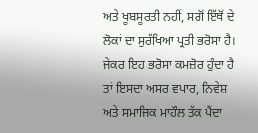ਅਤੇ ਖੂਬਸੂਰਤੀ ਨਹੀਂ, ਸਗੋਂ ਇੱਥੋਂ ਦੇ ਲੋਕਾਂ ਦਾ ਸੁਰੱਖਿਆ ਪ੍ਰਤੀ ਭਰੋਸਾ ਹੈ। ਜੇਕਰ ਇਹ ਭਰੋਸਾ ਕਮਜ਼ੋਰ ਹੁੰਦਾ ਹੈ ਤਾਂ ਇਸਦਾ ਅਸਰ ਵਪਾਰ, ਨਿਵੇਸ਼ ਅਤੇ ਸਮਾਜਿਕ ਮਾਹੌਲ ਤੱਕ ਪੈਂਦਾ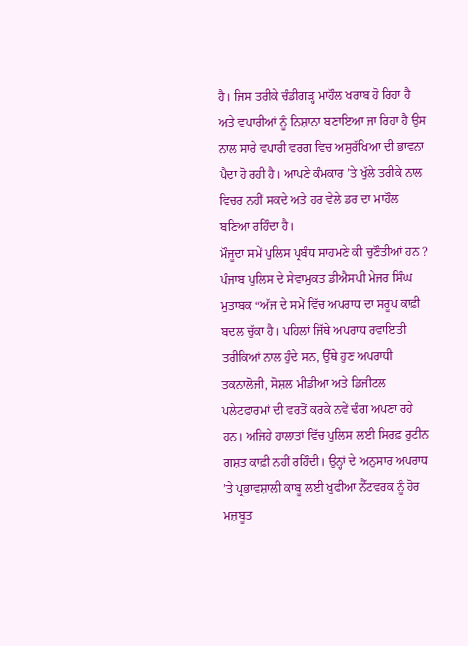ਹੈ। ਜਿਸ ਤਰੀਕੇ ਚੰਡੀਗੜ੍ਹ ਮਾਹੌਲ ਖਰਾਬ ਹੋ ਰਿਹਾ ਹੈ ਅਤੇ ਵਪਾਰੀਆਂ ਨੂੰ ਨਿਸ਼ਾਨਾ ਬਣਾਇਆ ਜਾ ਰਿਹਾ ਹੈ ਉਸ ਨਾਲ ਸਾਰੇ ਵਪਾਰੀ ਵਰਗ ਵਿਚ ਅਸੁਰੱਖਿਆ ਦੀ ਭਾਵਨਾ ਪੈਦਾ ਹੋ ਰਹੀ ਹੈ। ਆਪਣੇ ਕੰਮਕਾਰ ’ਤੇ ਖੁੱਲੇ ਤਰੀਕੇ ਨਾਲ ਵਿਚਰ ਨਹੀਂ ਸਕਦੇ ਅਤੇ ਹਰ ਵੇਲੇ ਡਰ ਦਾ ਮਾਹੌਲ ਬਣਿਆ ਰਹਿੰਦਾ ਹੈ।
ਮੌਜੂਦਾ ਸਮੇਂ ਪੁਲਿਸ ਪ੍ਰਬੰਧ ਸਾਹਮਣੇ ਕੀ ਚੁਣੌਤੀਆਂ ਹਨ ?
ਪੰਜਾਬ ਪੁਲਿਸ ਦੇ ਸੇਵਾਮੁਕਤ ਡੀਐਸਪੀ ਮੇਜਰ ਸਿੰਘ ਮੁਤਾਬਕ “ਅੱਜ ਦੇ ਸਮੇਂ ਵਿੱਚ ਅਪਰਾਧ ਦਾ ਸਰੂਪ ਕਾਫ਼ੀ ਬਦਲ ਚੁੱਕਾ ਹੈ। ਪਹਿਲਾਂ ਜਿੱਥੇ ਅਪਰਾਧ ਰਵਾਇਤੀ ਤਰੀਕਿਆਂ ਨਾਲ ਹੁੰਦੇ ਸਨ, ਉੱਥੇ ਹੁਣ ਅਪਰਾਧੀ ਤਕਨਾਲੋਜੀ, ਸੋਸ਼ਲ ਮੀਡੀਆ ਅਤੇ ਡਿਜੀਟਲ ਪਲੇਟਫਾਰਮਾਂ ਦੀ ਵਰਤੋਂ ਕਰਕੇ ਨਵੇਂ ਢੰਗ ਅਪਣਾ ਰਹੇ ਹਨ। ਅਜਿਹੇ ਹਾਲਾਤਾਂ ਵਿੱਚ ਪੁਲਿਸ ਲਈ ਸਿਰਫ਼ ਰੁਟੀਨ ਗਸ਼ਤ ਕਾਫ਼ੀ ਨਹੀਂ ਰਹਿੰਦੀ। ਉਨ੍ਹਾਂ ਦੇ ਅਨੁਸਾਰ ਅਪਰਾਧ ’ਤੇ ਪ੍ਰਭਾਵਸ਼ਾਲੀ ਕਾਬੂ ਲਈ ਖੁਫੀਆ ਨੈੱਟਵਰਕ ਨੂੰ ਹੋਰ ਮਜ਼ਬੂਤ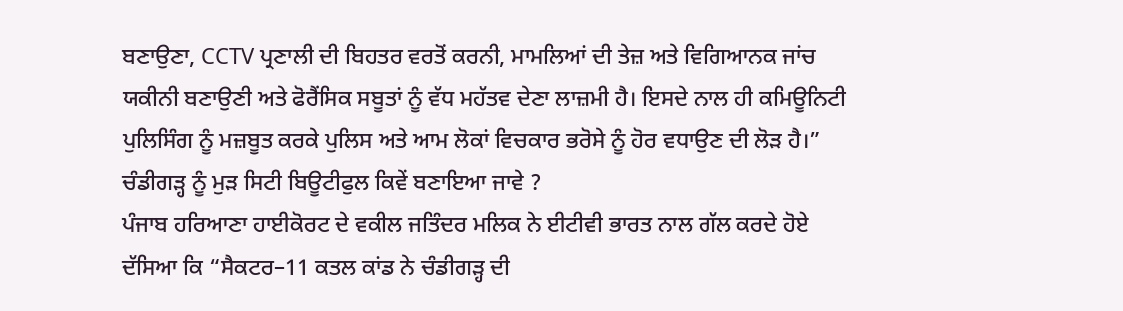ਬਣਾਉਣਾ, CCTV ਪ੍ਰਣਾਲੀ ਦੀ ਬਿਹਤਰ ਵਰਤੋਂ ਕਰਨੀ, ਮਾਮਲਿਆਂ ਦੀ ਤੇਜ਼ ਅਤੇ ਵਿਗਿਆਨਕ ਜਾਂਚ ਯਕੀਨੀ ਬਣਾਉਣੀ ਅਤੇ ਫੋਰੈਂਸਿਕ ਸਬੂਤਾਂ ਨੂੰ ਵੱਧ ਮਹੱਤਵ ਦੇਣਾ ਲਾਜ਼ਮੀ ਹੈ। ਇਸਦੇ ਨਾਲ ਹੀ ਕਮਿਊਨਿਟੀ ਪੁਲਿਸਿੰਗ ਨੂੰ ਮਜ਼ਬੂਤ ਕਰਕੇ ਪੁਲਿਸ ਅਤੇ ਆਮ ਲੋਕਾਂ ਵਿਚਕਾਰ ਭਰੋਸੇ ਨੂੰ ਹੋਰ ਵਧਾਉਣ ਦੀ ਲੋੜ ਹੈ।”
ਚੰਡੀਗੜ੍ਹ ਨੂੰ ਮੁੜ ਸਿਟੀ ਬਿਊਟੀਫੁਲ ਕਿਵੇਂ ਬਣਾਇਆ ਜਾਵੇ ?
ਪੰਜਾਬ ਹਰਿਆਣਾ ਹਾਈਕੋਰਟ ਦੇ ਵਕੀਲ ਜਤਿੰਦਰ ਮਲਿਕ ਨੇ ਈਟੀਵੀ ਭਾਰਤ ਨਾਲ ਗੱਲ ਕਰਦੇ ਹੋਏ ਦੱਸਿਆ ਕਿ “ਸੈਕਟਰ–11 ਕਤਲ ਕਾਂਡ ਨੇ ਚੰਡੀਗੜ੍ਹ ਦੀ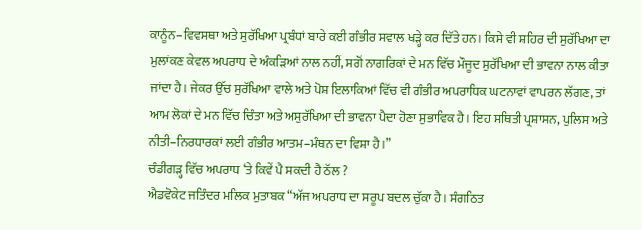ਕਾਨੂੰਨ–ਵਿਵਸਥਾ ਅਤੇ ਸੁਰੱਖਿਆ ਪ੍ਰਬੰਧਾਂ ਬਾਰੇ ਕਈ ਗੰਭੀਰ ਸਵਾਲ ਖੜ੍ਹੇ ਕਰ ਦਿੱਤੇ ਹਨ। ਕਿਸੇ ਵੀ ਸ਼ਹਿਰ ਦੀ ਸੁਰੱਖਿਆ ਦਾ ਮੁਲਾਂਕਣ ਕੇਵਲ ਅਪਰਾਧ ਦੇ ਅੰਕੜਿਆਂ ਨਾਲ ਨਹੀਂ, ਸਗੋਂ ਨਾਗਰਿਕਾਂ ਦੇ ਮਨ ਵਿੱਚ ਮੌਜੂਦ ਸੁਰੱਖਿਆ ਦੀ ਭਾਵਨਾ ਨਾਲ ਕੀਤਾ ਜਾਂਦਾ ਹੈ। ਜੇਕਰ ਉੱਚ ਸੁਰੱਖਿਆ ਵਾਲੇ ਅਤੇ ਪੋਸ਼ ਇਲਾਕਿਆਂ ਵਿੱਚ ਵੀ ਗੰਭੀਰ ਅਪਰਾਧਿਕ ਘਟਨਾਵਾਂ ਵਾਪਰਨ ਲੱਗਣ, ਤਾਂ ਆਮ ਲੋਕਾਂ ਦੇ ਮਨ ਵਿੱਚ ਚਿੰਤਾ ਅਤੇ ਅਸੁਰੱਖਿਆ ਦੀ ਭਾਵਨਾ ਪੈਦਾ ਹੋਣਾ ਸੁਭਾਵਿਕ ਹੈ। ਇਹ ਸਥਿਤੀ ਪ੍ਰਸ਼ਾਸਨ, ਪੁਲਿਸ ਅਤੇ ਨੀਤੀ–ਨਿਰਧਾਰਕਾਂ ਲਈ ਗੰਭੀਰ ਆਤਮ–ਮੰਥਨ ਦਾ ਵਿਸ਼ਾ ਹੈ।”
ਚੰਡੀਗੜ੍ਹ ਵਿੱਚ ਅਪਰਾਧ ‘ਤੇ ਕਿਵੇਂ ਪੈ ਸਕਦੀ ਹੈ ਠੱਲ ?
ਐਡਵੋਕੇਟ ਜਤਿੰਦਰ ਮਲਿਕ ਮੁਤਾਬਕ “ਅੱਜ ਅਪਰਾਧ ਦਾ ਸਰੂਪ ਬਦਲ ਚੁੱਕਾ ਹੈ। ਸੰਗਠਿਤ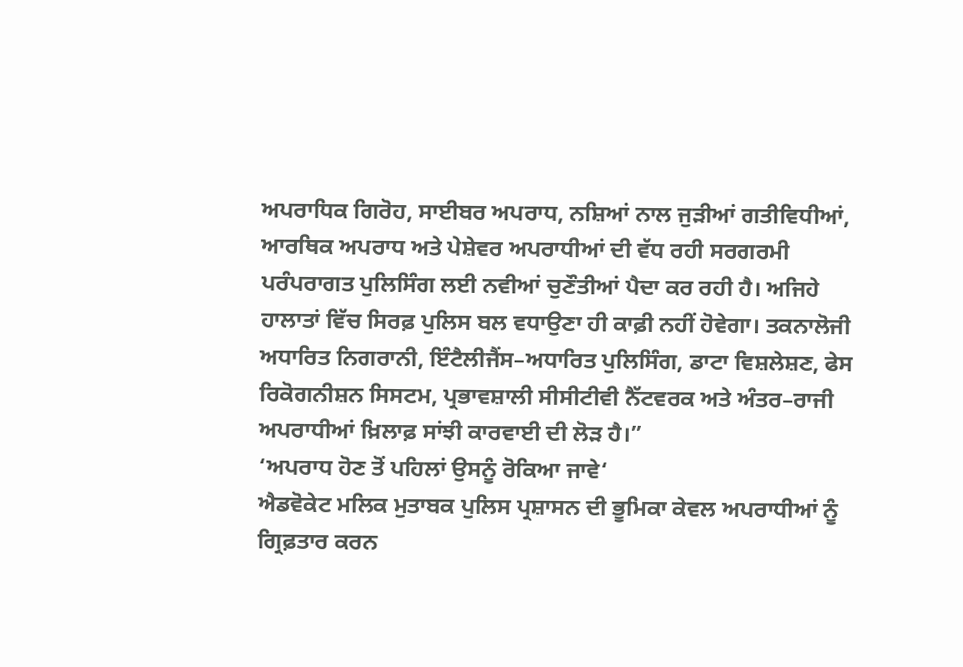ਅਪਰਾਧਿਕ ਗਿਰੋਹ, ਸਾਈਬਰ ਅਪਰਾਧ, ਨਸ਼ਿਆਂ ਨਾਲ ਜੁੜੀਆਂ ਗਤੀਵਿਧੀਆਂ, ਆਰਥਿਕ ਅਪਰਾਧ ਅਤੇ ਪੇਸ਼ੇਵਰ ਅਪਰਾਧੀਆਂ ਦੀ ਵੱਧ ਰਹੀ ਸਰਗਰਮੀ ਪਰੰਪਰਾਗਤ ਪੁਲਿਸਿੰਗ ਲਈ ਨਵੀਆਂ ਚੁਣੌਤੀਆਂ ਪੈਦਾ ਕਰ ਰਹੀ ਹੈ। ਅਜਿਹੇ ਹਾਲਾਤਾਂ ਵਿੱਚ ਸਿਰਫ਼ ਪੁਲਿਸ ਬਲ ਵਧਾਉਣਾ ਹੀ ਕਾਫ਼ੀ ਨਹੀਂ ਹੋਵੇਗਾ। ਤਕਨਾਲੋਜੀ ਅਧਾਰਿਤ ਨਿਗਰਾਨੀ, ਇੰਟੈਲੀਜੈਂਸ–ਅਧਾਰਿਤ ਪੁਲਿਸਿੰਗ, ਡਾਟਾ ਵਿਸ਼ਲੇਸ਼ਣ, ਫੇਸ ਰਿਕੋਗਨੀਸ਼ਨ ਸਿਸਟਮ, ਪ੍ਰਭਾਵਸ਼ਾਲੀ ਸੀਸੀਟੀਵੀ ਨੈੱਟਵਰਕ ਅਤੇ ਅੰਤਰ–ਰਾਜੀ ਅਪਰਾਧੀਆਂ ਖ਼ਿਲਾਫ਼ ਸਾਂਝੀ ਕਾਰਵਾਈ ਦੀ ਲੋੜ ਹੈ।”
‘ਅਪਰਾਧ ਹੋਣ ਤੋਂ ਪਹਿਲਾਂ ਉਸਨੂੰ ਰੋਕਿਆ ਜਾਵੇ‘
ਐਡਵੋਕੇਟ ਮਲਿਕ ਮੁਤਾਬਕ ਪੁਲਿਸ ਪ੍ਰਸ਼ਾਸਨ ਦੀ ਭੂਮਿਕਾ ਕੇਵਲ ਅਪਰਾਧੀਆਂ ਨੂੰ ਗ੍ਰਿਫ਼ਤਾਰ ਕਰਨ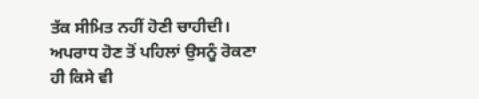ਤੱਕ ਸੀਮਿਤ ਨਹੀਂ ਹੋਣੀ ਚਾਹੀਦੀ। ਅਪਰਾਧ ਹੋਣ ਤੋਂ ਪਹਿਲਾਂ ਉਸਨੂੰ ਰੋਕਣਾ ਹੀ ਕਿਸੇ ਵੀ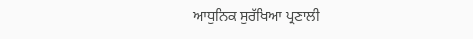ਆਧੁਨਿਕ ਸੁਰੱਖਿਆ ਪ੍ਰਣਾਲੀ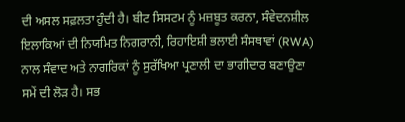ਦੀ ਅਸਲ ਸਫ਼ਲਤਾ ਹੁੰਦੀ ਹੈ। ਬੀਟ ਸਿਸਟਮ ਨੂੰ ਮਜ਼ਬੂਤ ਕਰਨਾ, ਸੰਵੇਦਨਸ਼ੀਲ ਇਲਾਕਿਆਂ ਦੀ ਨਿਯਮਿਤ ਨਿਗਰਾਨੀ, ਰਿਹਾਇਸ਼ੀ ਭਲਾਈ ਸੰਸਥਾਵਾਂ (RWA) ਨਾਲ ਸੰਵਾਦ ਅਤੇ ਨਾਗਰਿਕਾਂ ਨੂੰ ਸੁਰੱਖਿਆ ਪ੍ਰਣਾਲੀ ਦਾ ਭਾਗੀਦਾਰ ਬਣਾਉਣਾ ਸਮੇਂ ਦੀ ਲੋੜ ਹੈ। ਸਭ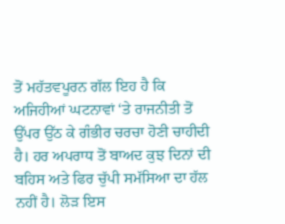ਤੋਂ ਮਹੱਤਵਪੂਰਨ ਗੱਲ ਇਹ ਹੈ ਕਿ ਅਜਿਹੀਆਂ ਘਟਨਾਵਾਂ ‘ਤੇ ਰਾਜਨੀਤੀ ਤੋਂ ਉੱਪਰ ਉੱਠ ਕੇ ਗੰਭੀਰ ਚਰਚਾ ਹੋਣੀ ਚਾਹੀਦੀ ਹੈ। ਹਰ ਅਪਰਾਧ ਤੋਂ ਬਾਅਦ ਕੁਝ ਦਿਨਾਂ ਦੀ ਬਹਿਸ ਅਤੇ ਫਿਰ ਚੁੱਪੀ ਸਮੱਸਿਆ ਦਾ ਹੱਲ ਨਹੀਂ ਹੈ। ਲੋੜ ਇਸ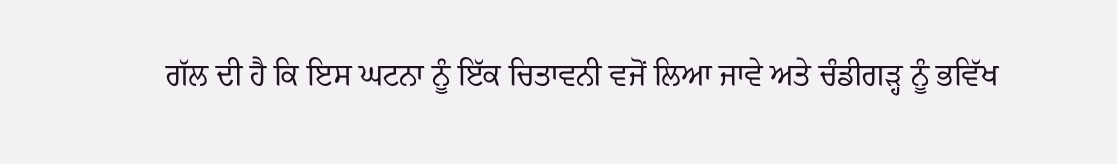ਗੱਲ ਦੀ ਹੈ ਕਿ ਇਸ ਘਟਨਾ ਨੂੰ ਇੱਕ ਚਿਤਾਵਨੀ ਵਜੋਂ ਲਿਆ ਜਾਵੇ ਅਤੇ ਚੰਡੀਗੜ੍ਹ ਨੂੰ ਭਵਿੱਖ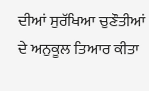ਦੀਆਂ ਸੁਰੱਖਿਆ ਚੁਣੌਤੀਆਂ ਦੇ ਅਨੁਕੂਲ ਤਿਆਰ ਕੀਤਾ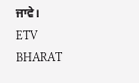ਜਾਵੇ।
ETV BHARAT